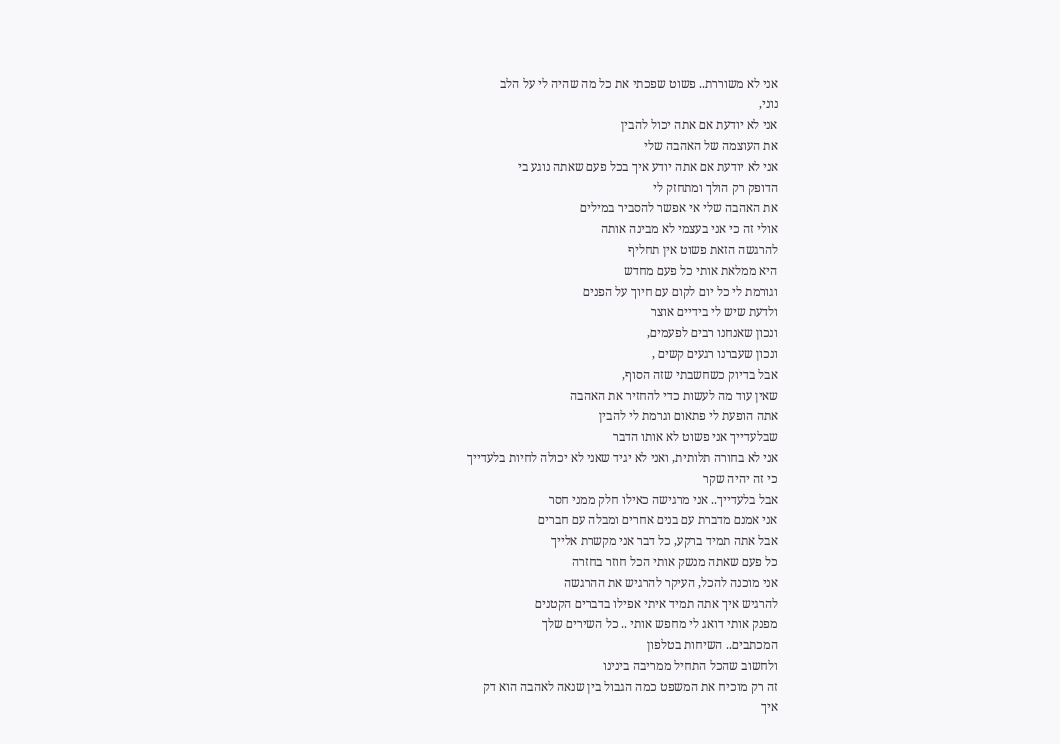אני לא משוררת.. פשוט שפכתי את כל מה שהיה לי על הלב
נוני,
אני לא יודעת אם אתה יכול להבין
את העוצמה של האהבה שלי
אני לא יודעת אם אתה יודע איך בכל פעם שאתה נוגע בי
הדופק רק הולך ומתחזק לי
את האהבה שלי אי אפשר להסביר במילים
אולי זה כי אני בעצמי לא מבינה אותה
להרגשה הזאת פשוט אין תחליף
היא ממלאת אותי כל פעם מחדש
וגורמת לי כל יום לקום עם חיוך על הפנים
ולדעת שיש לי בידיים אוצר
ונכון שאנחנו רבים לפעמים,
ונכון שעברנו רגעים קשים ,
אבל בדיוק כשחשבתי שזה הסוף,
שאין עוד מה לעשות כדי להחזיר את האהבה
אתה הופעת לי פתאום וגרמת לי להבין
שבלעדייך אני פשוט לא אותו הדבר
אני לא בחורה תלותית, ואני לא יגיד שאני לא יכולה לחיות בלעדייך
כי זה יהיה שקר
אבל בלעדייך.. אני מרגישה כאילו חלק ממני חסר
אני אמנם מדברת עם בנים אחרים ומבלה עם חברים
אבל אתה תמיד ברקע, כל דבר אני מקשרת אלייך
כל פעם שאתה מנשק אותי הכל חוזר בחזרה
אני מוכנה להכל, העיקר להרגיש את ההרגשה
להרגיש איך אתה תמיד איתי אפילו בדברים הקטנים
מפנק אותי דואג לי מחפש אותי .. כל השירים שלך
המכתבים.. השיחות בטלפון
ולחשוב שהכל התחיל ממריבה בינינו
זה רק מוכיח את המשפט כמה הגבול בין שנאה לאהבה הוא דק
איך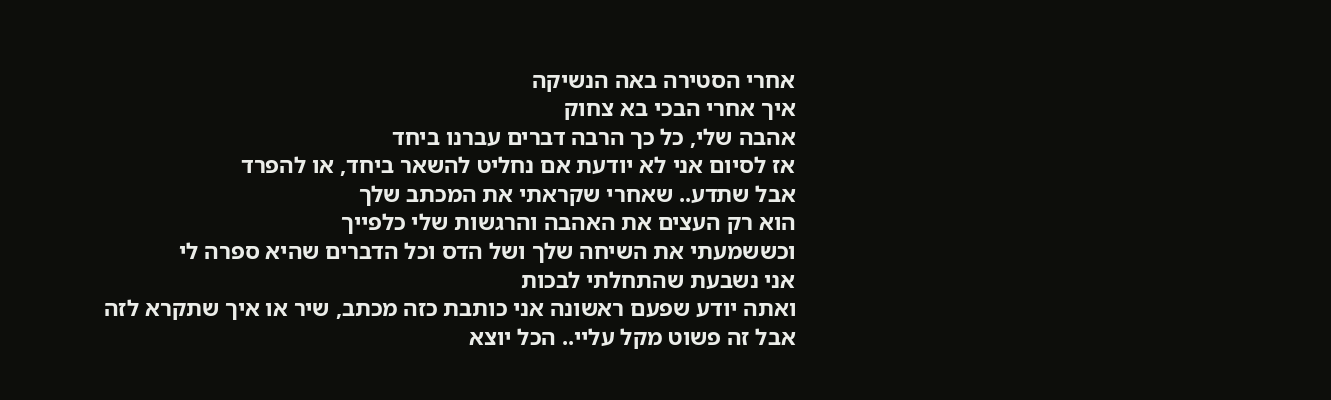אחרי הסטירה באה הנשיקה
איך אחרי הבכי בא צחוק
אהבה שלי, כל כך הרבה דברים עברנו ביחד
אז לסיום אני לא יודעת אם נחליט להשאר ביחד, או להפרד
אבל שתדע.. שאחרי שקראתי את המכתב שלך
הוא רק העצים את האהבה והרגשות שלי כלפייך
וכששמעתי את השיחה שלך ושל הדס וכל הדברים שהיא ספרה לי
אני נשבעת שהתחלתי לבכות
ואתה יודע שפעם ראשונה אני כותבת כזה מכתב, שיר או איך שתקרא לזה
אבל זה פשוט מקל עליי.. הכל יוצא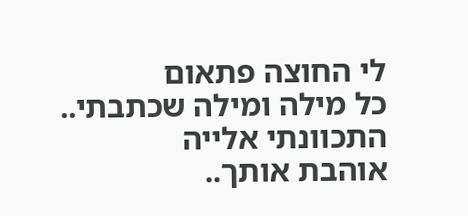לי החוצה פתאום
כל מילה ומילה שכתבתי.. התכוונתי אלייה
אוהבת אותך..